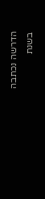הדרשה נכתבה בשנת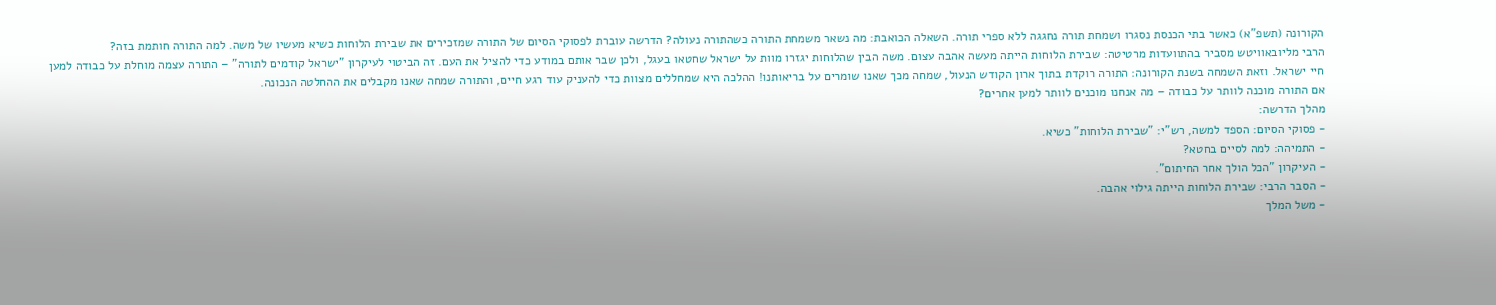הקורונה (תשפ"א) כאשר בתי הכנסת נסגרו ושמחת תורה נחגגה ללא ספרי תורה. השאלה הכואבת: מה נשאר משמחת התורה כשהתורה נעולה? הדרשה עוברת לפסוקי הסיום של התורה שמזכירים את שבירת הלוחות כשיא מעשיו של משה. למה התורה חותמת בזה?
הרבי מליובאוויטש מסביר בהתוועדות מרטיטה: שבירת הלוחות הייתה מעשה אהבה עצום. משה הבין שהלוחות יגזרו מוות על ישראל שחטאו בעגל, ולכן שבר אותם במודע כדי להציל את העם. זה הביטוי לעיקרון "ישראל קודמים לתורה" – התורה עצמה מוחלת על כבודה למען חיי ישראל. וזאת השמחה בשנת הקורונה: התורה רוקדת בתוך ארון הקודש הנעול, שמחה מכך שאנו שומרים על בריאותנו! ההלכה היא שמחללים מצוות כדי להעניק עוד רגע חיים, והתורה שמחה שאנו מקבלים את ההחלטה הנכונה.
אם התורה מוכנה לוותר על כבודה – מה אנחנו מוכנים לוותר למען אחרים?
מהלך הדרשה:
- פסוקי הסיום: הספד למשה, רש"י: "שבירת הלוחות" כשיא.
- התמיהה: למה לסיים בחטא?
- העיקרון "הכל הולך אחר החיתום".
- הסבר הרבי: שבירת הלוחות הייתה גילוי אהבה.
- משל המלך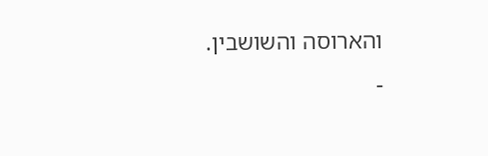והארוסה והשושבין.
-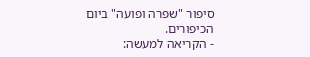סיפור "שפרה ופועה" ביום הכיפורים.
- הקריאה למעשה: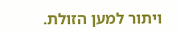ויתור למען הזולת.